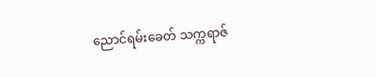ညောင်ရမ်းခေတ် သက္ကရာဇ်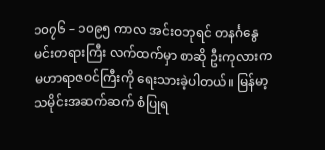၁၀၇၆ – ၁၀၉၅ ကာလ အင်းဝဘုရင် တနင်္ဂနွေ မင်းတရားကြီး လက်ထက်မှာ စာဆို ဦးကုလားက မဟာရာဇဝင်ကြီးကို ရေးသားခဲ့ပါတယ်။ မြန်မာ့သမိုင်းအဆက်ဆက် စံပြုရ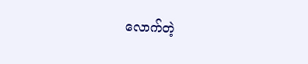လောက်တဲ့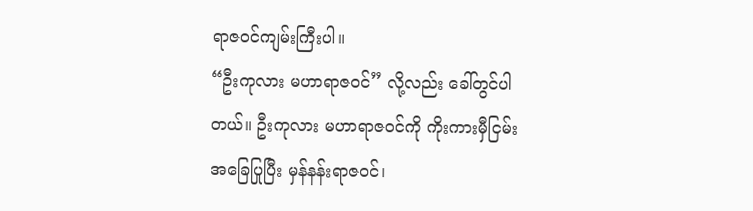ရာဇဝင်ကျမ်းကြီးပါ။
“ဦးကုလား မဟာရာဇဝင်” လို့လည်း ခေါ်တွင်ပါတယ်။ ဦးကုလား မဟာရာဇဝင်ကို ကိုးကားမှီငြမ်းအခြေပြုပြီး မှန်နန်းရာဇဝင်၊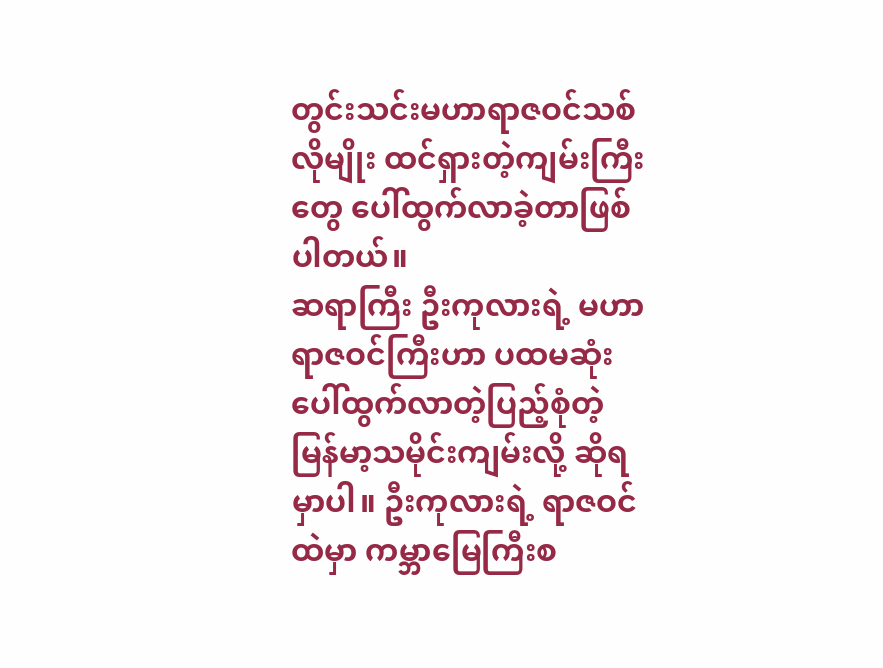တွင်းသင်းမဟာရာဇဝင်သစ်လိုမျိုး ထင်ရှားတဲ့ကျမ်းကြီးတွေ ပေါ်ထွက်လာခဲ့တာဖြစ်ပါတယ်။
ဆရာကြီး ဦးကုလားရဲ့ မဟာရာဇဝင်ကြီးဟာ ပထမဆုံးပေါ်ထွက်လာတဲ့ပြည့်စုံတဲ့ မြန်မာ့သမိုင်းကျမ်းလို့ ဆိုရမှာပါ။ ဦးကုလားရဲ့ ရာဇဝင်ထဲမှာ ကမ္ဘာမြေကြီးစ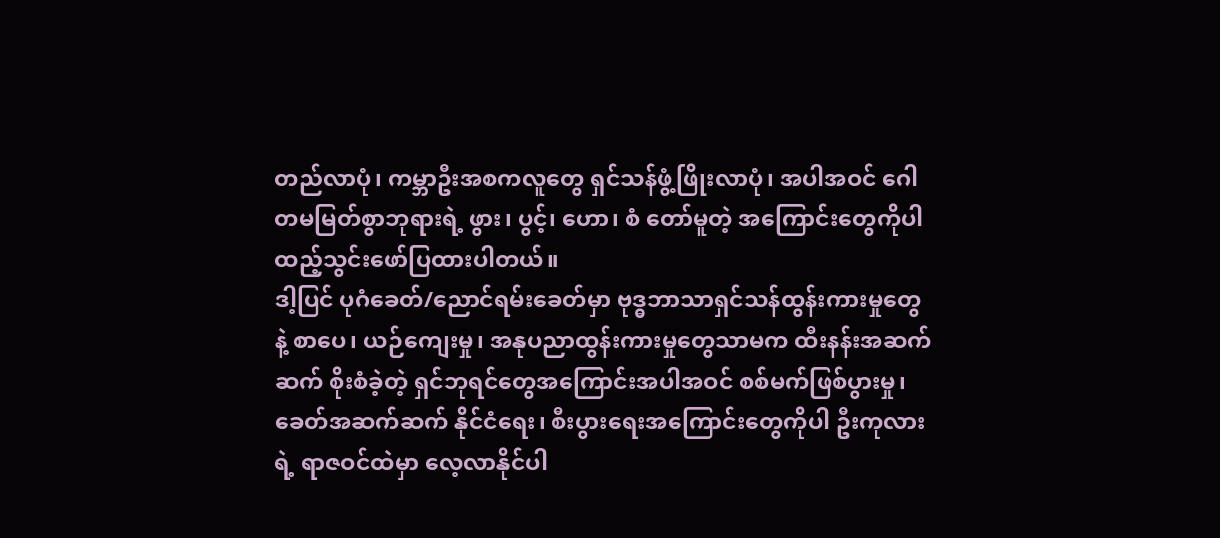တည်လာပုံ၊ ကမ္ဘာဦးအစကလူတွေ ရှင်သန်ဖွံ့ဖြိုးလာပုံ၊ အပါအဝင် ဂေါတမမြတ်စွာဘုရားရဲ့ ဖွား၊ ပွင့်၊ ဟော၊ စံ တော်မူတဲ့ အကြောင်းတွေကိုပါ ထည့်သွင်းဖော်ပြထားပါတယ်။
ဒါ့ပြင် ပုဂံခေတ်/ညောင်ရမ်းခေတ်မှာ ဗုဒ္ဓဘာသာရှင်သန်ထွန်းကားမှုတွေနဲ့ စာပေ၊ ယဉ်ကျေးမှု၊ အနုပညာထွန်းကားမှုတွေသာမက ထီးနန်းအဆက်ဆက် စိုးစံခဲ့တဲ့ ရှင်ဘုရင်တွေအကြောင်းအပါအဝင် စစ်မက်ဖြစ်ပွားမှု၊ ခေတ်အဆက်ဆက် နိုင်ငံရေး၊ စီးပွားရေးအကြောင်းတွေကိုပါ ဦးကုလားရဲ့ ရာဇဝင်ထဲမှာ လေ့လာနိုင်ပါ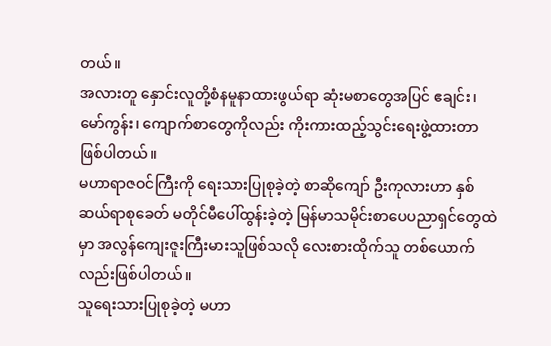တယ်။
အလားတူ နှောင်းလူတို့စံနမူနာထားဖွယ်ရာ ဆုံးမစာတွေအပြင် ဧချင်း၊ မော်ကွန်း၊ ကျောက်စာတွေကိုလည်း ကိုးကားထည့်သွင်းရေးဖွဲ့ထားတာဖြစ်ပါတယ်။
မဟာရာဇဝင်ကြီးကို ရေးသားပြုစုခဲ့တဲ့ စာဆိုကျော် ဦးကုလားဟာ နှစ်ဆယ်ရာစုခေတ် မတိုင်မီပေါ်ထွန်းခဲ့တဲ့ မြန်မာသမိုင်းစာပေပညာရှင်တွေထဲမှာ အလွန်ကျေးဇူးကြီးမားသူဖြစ်သလို လေးစားထိုက်သူ တစ်ယောက်လည်းဖြစ်ပါတယ်။
သူရေးသားပြုစုခဲ့တဲ့ မဟာ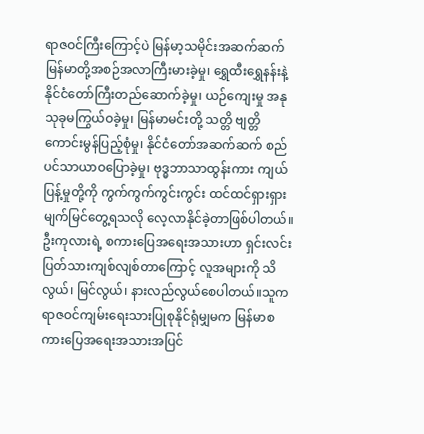ရာဇဝင်ကြီးကြောင့်ပဲ မြန်မာ့သမိုင်းအဆက်ဆက် မြန်မာတို့အစဉ်အလာကြီးမားခဲ့မှု၊ ရွှေထီးရွှေနန်းနဲ့ နိုင်ငံတော်ကြီးတည်ဆောက်ခဲ့မှု၊ ယဉ်ကျေးမှု အနုသုခုမကြွယ်ဝခဲ့မှု၊ မြန်မာမင်းတို့ သတ္တိ ဗျတ္တိကောင်းမွန်ပြည့်စုံမှု၊ နိုင်ငံတော်အဆက်ဆက် စည်ပင်သာယာဝပြောခဲ့မှု၊ ဗုဒ္ဓဘာသာထွန်းကား ကျယ်ပြန့်မှုတို့ကို ကွက်ကွက်ကွင်းကွင်း ထင်ထင်ရှားရှား မျက်မြင်တွေ့ရသလို လေ့လာနိုင်ခဲ့တာဖြစ်ပါတယ်။
ဦးကုလားရဲ့ စကားပြေအရေးအသားဟာ ရှင်းလင်းပြတ်သားကျစ်လျစ်တာကြောင့် လူအများကို သိလွယ်၊ မြင်လွယ်၊ နားလည်လွယ်စေပါတယ်။သူက ရာဇဝင်ကျမ်းရေးသားပြုစုနိုင်ရုံမျှမက မြန်မာစကားပြေအရေးအသားအပြင်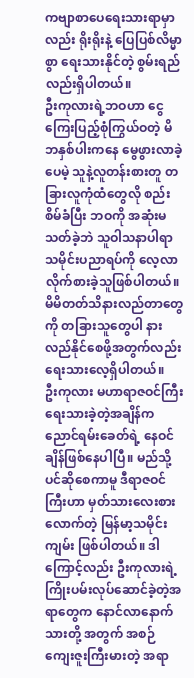ကဗျာစာပေရေးသားရာမှာလည်း ရိုးရိုးနဲ့ ပြေပြစ်လိမ္မာစွာ ရေးသားနိုင်တဲ့ စွမ်းရည်လည်းရှိပါတယ်။
ဦးကုလားရဲ့ဘဝဟာ ငွေကြေးပြည့်စုံကြွယ်ဝတဲ့ မိဘနှစ်ပါးကနေ မွေဖွားလာခဲ့ပေမဲ့ သူနဲ့လူတန်းစားတူ တခြားလူကုံထံတွေလို စည်းစိမ်ခံပြီး ဘဝကို အဆုံးမသတ်ခဲ့ဘဲ သူဝါသနာပါရာ သမိုင်းပညာရပ်ကို လေ့လာလိုက်စားခဲ့သူဖြစ်ပါတယ်။ မိမိတတ်သိနားလည်တာတွေကို တခြားသူတွေပါ နားလည်နိုင်စေဖို့အတွက်လည်း ရေးသားလေ့ရှိပါတယ်။
ဦးကုလား မဟာရာဇဝင်ကြီးရေးသားခဲ့တဲ့အချိန်က ညောင်ရမ်းခေတ်ရဲ့ နေဝင်ချိန်ဖြစ်နေပါပြီ။ မည်သို့ပင်ဆိုစေကာမူ ဒီရာဇဝင်ကြီးဟာ မှတ်သားလေးစားလောက်တဲ့ မြန်မာ့သမိုင်းကျမ်း ဖြစ်ပါတယ်။ ဒါကြောင့်လည်း ဦးကုလားရဲ့ ကြိုးပမ်းလုပ်ဆောင်ခဲ့တဲ့အရာတွေက နောင်လာနောက်သားတို့ အတွက် အစဉ်ကျေးဇူးကြီးမားတဲ့ အရာ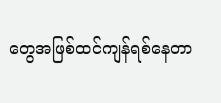တွေအဖြစ်ထင်ကျန်ရစ်နေတာ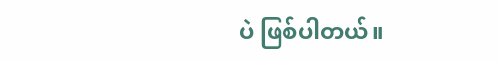ပဲ ဖြစ်ပါတယ်။